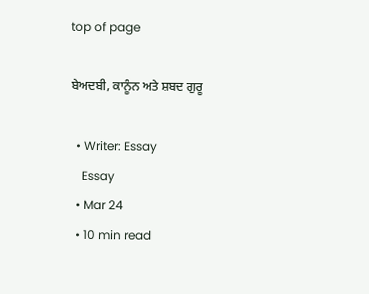top of page

ਬੇਅਦਬੀ, ਕਾਨੂੰਨ ਅਤੇ ਸ਼ਬਦ ਗੁਰੂ

  • Writer: Essay
    Essay
  • Mar 24
  • 10 min read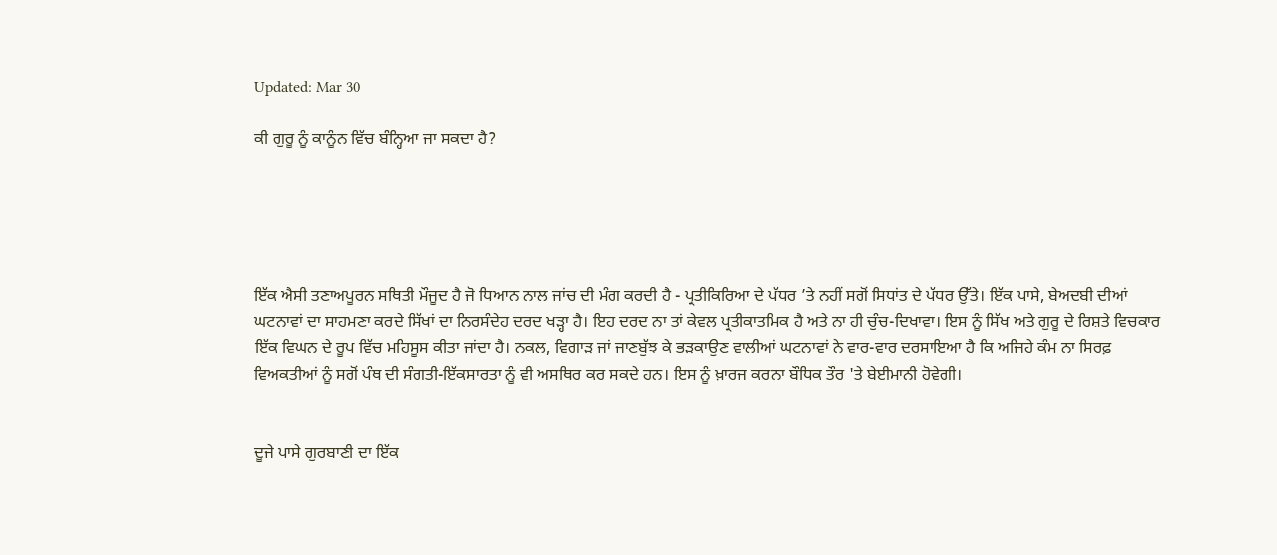Updated: Mar 30

ਕੀ ਗੁਰੂ ਨੂੰ ਕਾਨੂੰਨ ਵਿੱਚ ਬੰਨ੍ਹਿਆ ਜਾ ਸਕਦਾ ਹੈ?





ਇੱਕ ਐਸੀ ਤਣਾਅਪੂਰਨ ਸਥਿਤੀ ਮੌਜੂਦ ਹੈ ਜੋ ਧਿਆਨ ਨਾਲ ਜਾਂਚ ਦੀ ਮੰਗ ਕਰਦੀ ਹੈ - ਪ੍ਰਤੀਕਿਰਿਆ ਦੇ ਪੱਧਰ ’ਤੇ ਨਹੀਂ ਸਗੋਂ ਸਿਧਾਂਤ ਦੇ ਪੱਧਰ ਉੱਤੇ। ਇੱਕ ਪਾਸੇ, ਬੇਅਦਬੀ ਦੀਆਂ ਘਟਨਾਵਾਂ ਦਾ ਸਾਹਮਣਾ ਕਰਦੇ ਸਿੱਖਾਂ ਦਾ ਨਿਰਸੰਦੇਹ ਦਰਦ ਖੜ੍ਹਾ ਹੈ। ਇਹ ਦਰਦ ਨਾ ਤਾਂ ਕੇਵਲ ਪ੍ਰਤੀਕਾਤਮਿਕ ਹੈ ਅਤੇ ਨਾ ਹੀ ਚੁੰਚ-ਦਿਖਾਵਾ। ਇਸ ਨੂੰ ਸਿੱਖ ਅਤੇ ਗੁਰੂ ਦੇ ਰਿਸ਼ਤੇ ਵਿਚਕਾਰ ਇੱਕ ਵਿਘਨ ਦੇ ਰੂਪ ਵਿੱਚ ਮਹਿਸੂਸ ਕੀਤਾ ਜਾਂਦਾ ਹੈ। ਨਕਲ, ਵਿਗਾੜ ਜਾਂ ਜਾਣਬੁੱਝ ਕੇ ਭੜਕਾਉਣ ਵਾਲੀਆਂ ਘਟਨਾਵਾਂ ਨੇ ਵਾਰ-ਵਾਰ ਦਰਸਾਇਆ ਹੈ ਕਿ ਅਜਿਹੇ ਕੰਮ ਨਾ ਸਿਰਫ਼ ਵਿਅਕਤੀਆਂ ਨੂੰ ਸਗੋਂ ਪੰਥ ਦੀ ਸੰਗਤੀ-ਇੱਕਸਾਰਤਾ ਨੂੰ ਵੀ ਅਸਥਿਰ ਕਰ ਸਕਦੇ ਹਨ। ਇਸ ਨੂੰ ਖ਼ਾਰਜ ਕਰਨਾ ਬੌਧਿਕ ਤੌਰ 'ਤੇ ਬੇਈਮਾਨੀ ਹੋਵੇਗੀ।


ਦੂਜੇ ਪਾਸੇ ਗੁਰਬਾਣੀ ਦਾ ਇੱਕ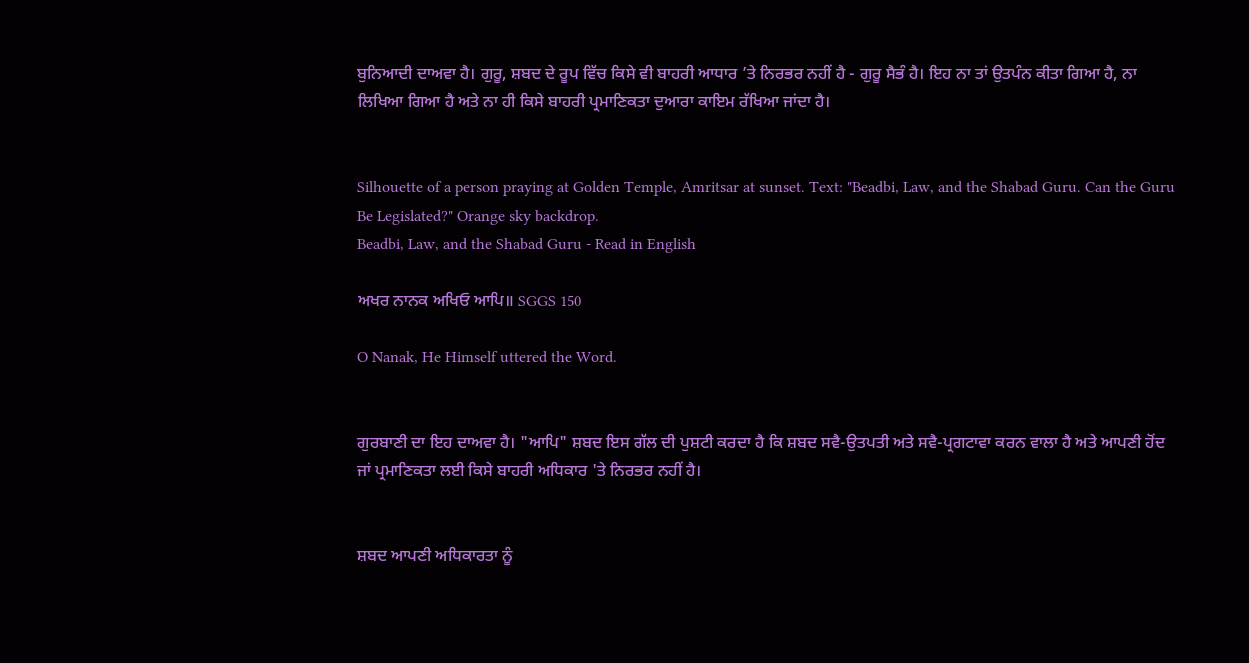ਬੁਨਿਆਦੀ ਦਾਅਵਾ ਹੈ। ਗੁਰੂ, ਸ਼ਬਦ ਦੇ ਰੂਪ ਵਿੱਚ ਕਿਸੇ ਵੀ ਬਾਹਰੀ ਆਧਾਰ ’ਤੇ ਨਿਰਭਰ ਨਹੀਂ ਹੈ - ਗੁਰੂ ਸੈਭੰ ਹੈ। ਇਹ ਨਾ ਤਾਂ ਉਤਪੰਨ ਕੀਤਾ ਗਿਆ ਹੈ, ਨਾ ਲਿਖਿਆ ਗਿਆ ਹੈ ਅਤੇ ਨਾ ਹੀ ਕਿਸੇ ਬਾਹਰੀ ਪ੍ਰਮਾਣਿਕਤਾ ਦੁਆਰਾ ਕਾਇਮ ਰੱਖਿਆ ਜਾਂਦਾ ਹੈ।


Silhouette of a person praying at Golden Temple, Amritsar at sunset. Text: "Beadbi, Law, and the Shabad Guru. Can the Guru Be Legislated?" Orange sky backdrop.
Beadbi, Law, and the Shabad Guru - Read in English

ਅਖਰ ਨਾਨਕ ਅਖਿਓ ਆਪਿ॥ SGGS 150

O Nanak, He Himself uttered the Word.


ਗੁਰਬਾਣੀ ਦਾ ਇਹ ਦਾਅਵਾ ਹੈ। "ਆਪਿ" ਸ਼ਬਦ ਇਸ ਗੱਲ ਦੀ ਪੁਸ਼ਟੀ ਕਰਦਾ ਹੈ ਕਿ ਸ਼ਬਦ ਸਵੈ-ਉਤਪਤੀ ਅਤੇ ਸਵੈ-ਪ੍ਰਗਟਾਵਾ ਕਰਨ ਵਾਲਾ ਹੈ ਅਤੇ ਆਪਣੀ ਹੋਂਦ ਜਾਂ ਪ੍ਰਮਾਣਿਕਤਾ ਲਈ ਕਿਸੇ ਬਾਹਰੀ ਅਧਿਕਾਰ 'ਤੇ ਨਿਰਭਰ ਨਹੀਂ ਹੈ।


ਸ਼ਬਦ ਆਪਣੀ ਅਧਿਕਾਰਤਾ ਨੂੰ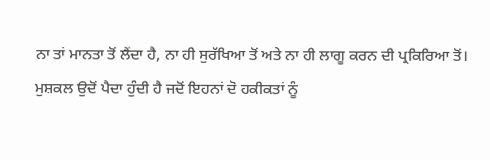ਨਾ ਤਾਂ ਮਾਨਤਾ ਤੋਂ ਲੈਂਦਾ ਹੈ, ਨਾ ਹੀ ਸੁਰੱਖਿਆ ਤੋਂ ਅਤੇ ਨਾ ਹੀ ਲਾਗੂ ਕਰਨ ਦੀ ਪ੍ਰਕਿਰਿਆ ਤੋਂ। ਮੁਸ਼ਕਲ ਉਦੋਂ ਪੈਦਾ ਹੁੰਦੀ ਹੈ ਜਦੋਂ ਇਹਨਾਂ ਦੋ ਹਕੀਕਤਾਂ ਨੂੰ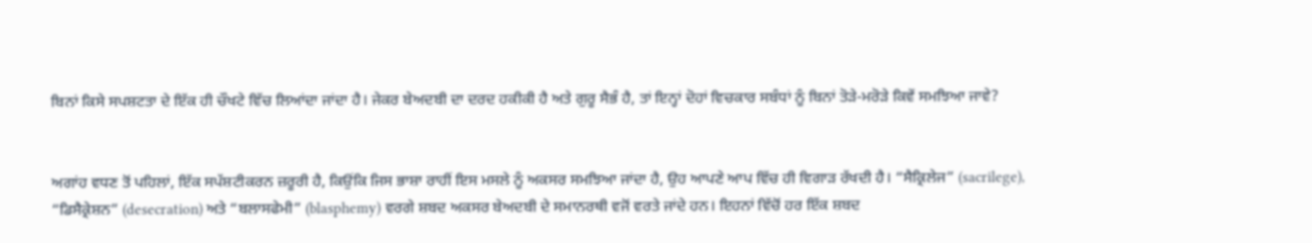ਬਿਨਾਂ ਕਿਸੇ ਸਪਸ਼ਟਤਾ ਦੇ ਇੱਕ ਹੀ ਚੌਖਟੇ ਵਿੱਚ ਲਿਆਂਦਾ ਜਾਂਦਾ ਹੈ। ਜੇਕਰ ਬੇਅਦਬੀ ਦਾ ਦਰਦ ਹਕੀਕੀ ਹੈ ਅਤੇ ਗੁਰੂ ਸੈਭੰ ਹੈ, ਤਾਂ ਇਨ੍ਹਾਂ ਦੋਹਾਂ ਵਿਚਕਾਰ ਸਬੰਧਾਂ ਨੂੰ ਬਿਨਾਂ ਤੋੜੇ-ਮਰੋੜੇ ਕਿਵੇਂ ਸਮਝਿਆ ਜਾਵੇ?


ਅਗਾਂਹ ਵਧਣ ਤੋਂ ਪਹਿਲਾਂ, ਇੱਕ ਸਪੱਸ਼ਟੀਕਰਨ ਜ਼ਰੂਰੀ ਹੈ, ਕਿਉਂਕਿ ਜਿਸ ਭਾਸ਼ਾ ਰਾਹੀਂ ਇਸ ਮਸਲੇ ਨੂੰ ਅਕਸਰ ਸਮਝਿਆ ਜਾਂਦਾ ਹੈ, ਉਹ ਆਪਣੇ ਆਪ ਵਿੱਚ ਹੀ ਵਿਗਾੜ ਰੱਖਦੀ ਹੈ। “ਸੈਕ੍ਰਿਲੇਜ” (sacrilege), “ਡਿਸੈਕ੍ਰੇਸ਼ਨ” (desecration) ਅਤੇ “ਬਲਾਸਫੇਮੀ” (blasphemy) ਵਰਗੇ ਸ਼ਬਦ ਅਕਸਰ ਬੇਅਦਬੀ ਦੇ ਸਮਾਨਰਥੀ ਵਜੋਂ ਵਰਤੇ ਜਾਂਦੇ ਹਨ। ਇਹਨਾਂ ਵਿੱਚੋਂ ਹਰ ਇੱਕ ਸ਼ਬਦ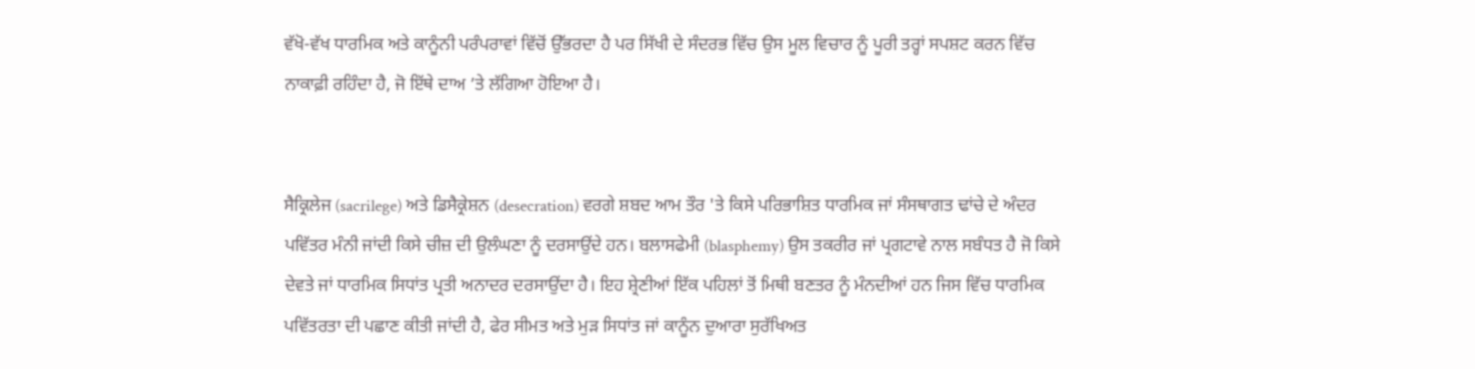ਵੱਖੋ-ਵੱਖ ਧਾਰਮਿਕ ਅਤੇ ਕਾਨੂੰਨੀ ਪਰੰਪਰਾਵਾਂ ਵਿੱਚੋਂ ਉੱਭਰਦਾ ਹੈ ਪਰ ਸਿੱਖੀ ਦੇ ਸੰਦਰਭ ਵਿੱਚ ਉਸ ਮੂਲ ਵਿਚਾਰ ਨੂੰ ਪੂਰੀ ਤਰ੍ਹਾਂ ਸਪਸ਼ਟ ਕਰਨ ਵਿੱਚ ਨਾਕਾਫ਼ੀ ਰਹਿੰਦਾ ਹੈ, ਜੋ ਇੱਥੇ ਦਾਅ ’ਤੇ ਲੱਗਿਆ ਹੋਇਆ ਹੈ।


ਸੈਕ੍ਰਿਲੇਜ (sacrilege) ਅਤੇ ਡਿਸੈਕ੍ਰੇਸ਼ਨ (desecration) ਵਰਗੇ ਸ਼ਬਦ ਆਮ ਤੌਰ 'ਤੇ ਕਿਸੇ ਪਰਿਭਾਸ਼ਿਤ ਧਾਰਮਿਕ ਜਾਂ ਸੰਸਥਾਗਤ ਢਾਂਚੇ ਦੇ ਅੰਦਰ ਪਵਿੱਤਰ ਮੰਨੀ ਜਾਂਦੀ ਕਿਸੇ ਚੀਜ਼ ਦੀ ਉਲੰਘਣਾ ਨੂੰ ਦਰਸਾਉਂਦੇ ਹਨ। ਬਲਾਸਫੇਮੀ (blasphemy) ਉਸ ਤਕਰੀਰ ਜਾਂ ਪ੍ਰਗਟਾਵੇ ਨਾਲ ਸਬੰਧਤ ਹੈ ਜੋ ਕਿਸੇ ਦੇਵਤੇ ਜਾਂ ਧਾਰਮਿਕ ਸਿਧਾਂਤ ਪ੍ਰਤੀ ਅਨਾਦਰ ਦਰਸਾਉਂਦਾ ਹੈ। ਇਹ ਸ਼੍ਰੇਣੀਆਂ ਇੱਕ ਪਹਿਲਾਂ ਤੋਂ ਮਿਥੀ ਬਣਤਰ ਨੂੰ ਮੰਨਦੀਆਂ ਹਨ ਜਿਸ ਵਿੱਚ ਧਾਰਮਿਕ ਪਵਿੱਤਰਤਾ ਦੀ ਪਛਾਣ ਕੀਤੀ ਜਾਂਦੀ ਹੈ, ਫੇਰ ਸੀਮਤ ਅਤੇ ਮੁੜ ਸਿਧਾਂਤ ਜਾਂ ਕਾਨੂੰਨ ਦੁਆਰਾ ਸੁਰੱਖਿਅਤ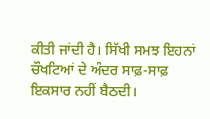ਕੀਤੀ ਜਾਂਦੀ ਹੈ। ਸਿੱਖੀ ਸਮਝ ਇਹਨਾਂ ਚੌਖਟਿਆਂ ਦੇ ਅੰਦਰ ਸਾਫ਼-ਸਾਫ਼ ਇਕਸਾਰ ਨਹੀਂ ਬੈਠਦੀ।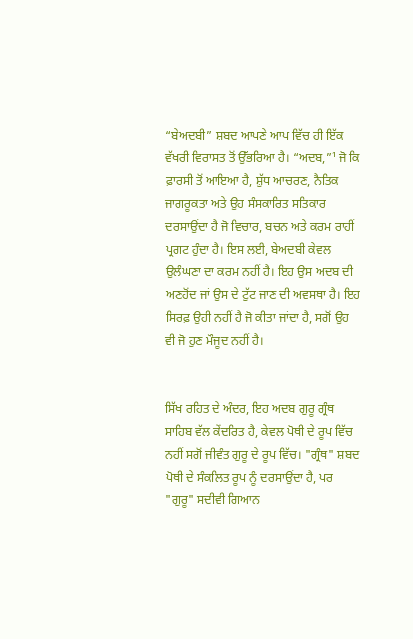“ਬੇਅਦਬੀ” ਸ਼ਬਦ ਆਪਣੇ ਆਪ ਵਿੱਚ ਹੀ ਇੱਕ ਵੱਖਰੀ ਵਿਰਾਸਤ ਤੋਂ ਉੱਭਰਿਆ ਹੈ। “ਅਦਬ,”¹ ਜੋ ਕਿ ਫ਼ਾਰਸੀ ਤੋਂ ਆਇਆ ਹੈ, ਸ਼ੁੱਧ ਆਚਰਣ, ਨੈਤਿਕ ਜਾਗਰੂਕਤਾ ਅਤੇ ਉਹ ਸੰਸਕਾਰਿਤ ਸਤਿਕਾਰ ਦਰਸਾਉਂਦਾ ਹੈ ਜੋ ਵਿਚਾਰ, ਬਚਨ ਅਤੇ ਕਰਮ ਰਾਹੀਂ ਪ੍ਰਗਟ ਹੁੰਦਾ ਹੈ। ਇਸ ਲਈ, ਬੇਅਦਬੀ ਕੇਵਲ ਉਲੰਘਣਾ ਦਾ ਕਰਮ ਨਹੀਂ ਹੈ। ਇਹ ਉਸ ਅਦਬ ਦੀ ਅਣਹੋਂਦ ਜਾਂ ਉਸ ਦੇ ਟੁੱਟ ਜਾਣ ਦੀ ਅਵਸਥਾ ਹੈ। ਇਹ ਸਿਰਫ਼ ਉਹੀ ਨਹੀਂ ਹੈ ਜੋ ਕੀਤਾ ਜਾਂਦਾ ਹੈ, ਸਗੋਂ ਉਹ ਵੀ ਜੋ ਹੁਣ ਮੌਜੂਦ ਨਹੀਂ ਹੈ।


ਸਿੱਖ ਰਹਿਤ ਦੇ ਅੰਦਰ, ਇਹ ਅਦਬ ਗੁਰੂ ਗ੍ਰੰਥ ਸਾਹਿਬ ਵੱਲ ਕੇਂਦਰਿਤ ਹੈ, ਕੇਵਲ ਪੋਥੀ ਦੇ ਰੂਪ ਵਿੱਚ ਨਹੀਂ ਸਗੋਂ ਜੀਵੰਤ ਗੁਰੂ ਦੇ ਰੂਪ ਵਿੱਚ। "ਗ੍ਰੰਥ" ਸ਼ਬਦ ਪੋਥੀ ਦੇ ਸੰਕਲਿਤ ਰੂਪ ਨੂੰ ਦਰਸਾਉਂਦਾ ਹੈ, ਪਰ "ਗੁਰੂ" ਸਦੀਵੀ ਗਿਆਨ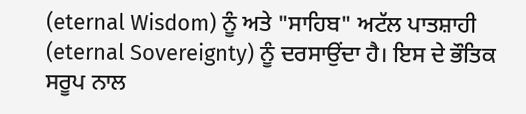(eternal Wisdom) ਨੂੰ ਅਤੇ "ਸਾਹਿਬ" ਅਟੱਲ ਪਾਤਸ਼ਾਹੀ (eternal Sovereignty) ਨੂੰ ਦਰਸਾਉਂਦਾ ਹੈ। ਇਸ ਦੇ ਭੌਤਿਕ ਸਰੂਪ ਨਾਲ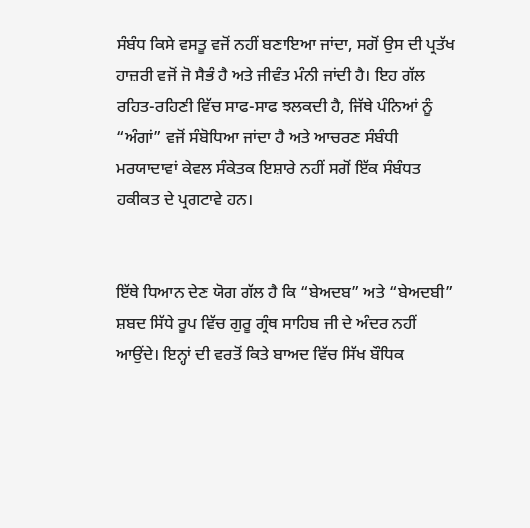ਸੰਬੰਧ ਕਿਸੇ ਵਸਤੂ ਵਜੋਂ ਨਹੀਂ ਬਣਾਇਆ ਜਾਂਦਾ, ਸਗੋਂ ਉਸ ਦੀ ਪ੍ਰਤੱਖ ਹਾਜ਼ਰੀ ਵਜੋਂ ਜੋ ਸੈਭੰ ਹੈ ਅਤੇ ਜੀਵੰਤ ਮੰਨੀ ਜਾਂਦੀ ਹੈ। ਇਹ ਗੱਲ ਰਹਿਤ-ਰਹਿਣੀ ਵਿੱਚ ਸਾਫ-ਸਾਫ ਝਲਕਦੀ ਹੈ, ਜਿੱਥੇ ਪੰਨਿਆਂ ਨੂੰ “ਅੰਗਾਂ” ਵਜੋਂ ਸੰਬੋਧਿਆ ਜਾਂਦਾ ਹੈ ਅਤੇ ਆਚਰਣ ਸੰਬੰਧੀ ਮਰਯਾਦਾਵਾਂ ਕੇਵਲ ਸੰਕੇਤਕ ਇਸ਼ਾਰੇ ਨਹੀਂ ਸਗੋਂ ਇੱਕ ਸੰਬੰਧਤ ਹਕੀਕਤ ਦੇ ਪ੍ਰਗਟਾਵੇ ਹਨ।


ਇੱਥੇ ਧਿਆਨ ਦੇਣ ਯੋਗ ਗੱਲ ਹੈ ਕਿ “ਬੇਅਦਬ” ਅਤੇ “ਬੇਅਦਬੀ” ਸ਼ਬਦ ਸਿੱਧੇ ਰੂਪ ਵਿੱਚ ਗੁਰੂ ਗ੍ਰੰਥ ਸਾਹਿਬ ਜੀ ਦੇ ਅੰਦਰ ਨਹੀਂ ਆਉਂਦੇ। ਇਨ੍ਹਾਂ ਦੀ ਵਰਤੋਂ ਕਿਤੇ ਬਾਅਦ ਵਿੱਚ ਸਿੱਖ ਬੌਧਿਕ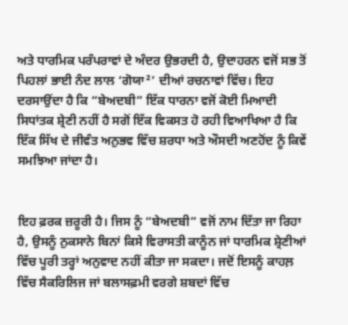ਅਤੇ ਧਾਰਮਿਕ ਪਰੰਪਰਾਵਾਂ ਦੇ ਅੰਦਰ ਉਭਰਦੀ ਹੈ, ਉਦਾਹਰਨ ਵਜੋਂ ਸਭ ਤੋਂ ਪਿਹਲਾਂ ਭਾਈ ਨੰਦ ਲਾਲ ‘ਗੋਯਾ²’ ਦੀਆਂ ਰਚਨਾਵਾਂ ਵਿੱਚ। ਇਹ ਦਰਸਾਉਂਦਾ ਹੈ ਕਿ “ਬੇਅਦਬੀ” ਇੱਕ ਧਾਰਨਾ ਵਜੋਂ ਕੋਈ ਮਿਆਦੀ ਸਿਧਾਂਤਕ ਸ਼੍ਰੇਣੀ ਨਹੀਂ ਹੈ ਸਗੋਂ ਇੱਕ ਵਿਕਸਤ ਹੋ ਰਹੀ ਵਿਆਖਿਆ ਹੈ ਕਿ ਇੱਕ ਸਿੱਖ ਦੇ ਜੀਵੰਤ ਅਨੁਭਵ ਵਿੱਚ ਸ਼ਰਧਾ ਅਤੇ ਔਸਦੀ ਅਣਹੋਂਦ ਨੂੰ ਕਿਵੇਂ ਸਮਝਿਆ ਜਾਂਦਾ ਹੈ।


ਇਹ ਫ਼ਰਕ ਜ਼ਰੂਰੀ ਹੈ। ਜਿਸ ਨੂੰ “ਬੇਅਦਬੀ” ਵਜੋਂ ਨਾਮ ਦਿੱਤਾ ਜਾ ਰਿਹਾ ਹੈ, ਉਸਨੂੰ ਨੁਕਸਾਨੇ ਬਿਨਾਂ ਕਿਸੇ ਵਿਰਾਸਤੀ ਕਾਨੂੰਨ ਜਾਂ ਧਾਰਮਿਕ ਸ਼੍ਰੇਣੀਆਂ ਵਿੱਚ ਪੂਰੀ ਤਰ੍ਹਾਂ ਅਨੁਵਾਦ ਨਹੀਂ ਕੀਤਾ ਜਾ ਸਕਦਾ। ਜਦੋਂ ਇਸਨੂੰ ਕਾਹਲ਼ ਵਿੱਚ ਸੈਕਰਿਲਿਜ ਜਾਂ ਬਲਾਸਫ਼ਮੀ ਵਰਗੇ ਸ਼ਬਦਾਂ ਵਿੱਚ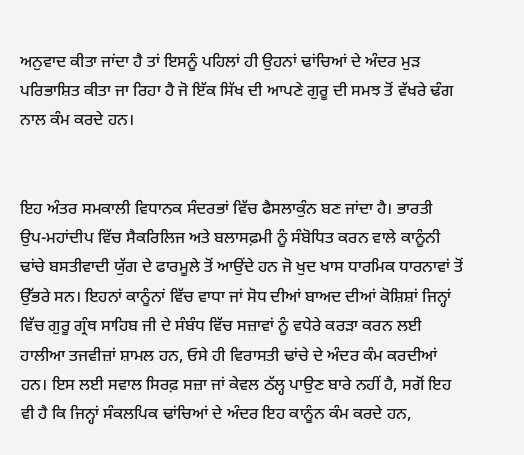ਅਨੁਵਾਦ ਕੀਤਾ ਜਾਂਦਾ ਹੈ ਤਾਂ ਇਸਨੂੰ ਪਹਿਲਾਂ ਹੀ ਉਹਨਾਂ ਢਾਂਚਿਆਂ ਦੇ ਅੰਦਰ ਮੁੜ ਪਰਿਭਾਸ਼ਿਤ ਕੀਤਾ ਜਾ ਰਿਹਾ ਹੈ ਜੋ ਇੱਕ ਸਿੱਖ ਦੀ ਆਪਣੇ ਗੁਰੂ ਦੀ ਸਮਝ ਤੋਂ ਵੱਖਰੇ ਢੰਗ ਨਾਲ ਕੰਮ ਕਰਦੇ ਹਨ।


ਇਹ ਅੰਤਰ ਸਮਕਾਲੀ ਵਿਧਾਨਕ ਸੰਦਰਭਾਂ ਵਿੱਚ ਫੈਸਲਾਕੁੰਨ ਬਣ ਜਾਂਦਾ ਹੈ। ਭਾਰਤੀ ਉਪ-ਮਹਾਂਦੀਪ ਵਿੱਚ ਸੈਕਰਿਲਿਜ ਅਤੇ ਬਲਾਸਫ਼ਮੀ ਨੂੰ ਸੰਬੋਧਿਤ ਕਰਨ ਵਾਲੇ ਕਾਨੂੰਨੀ ਢਾਂਚੇ ਬਸਤੀਵਾਦੀ ਯੁੱਗ ਦੇ ਫਾਰਮੂਲੇ ਤੋਂ ਆਉਂਦੇ ਹਨ ਜੋ ਖੁਦ ਖਾਸ ਧਾਰਮਿਕ ਧਾਰਨਾਵਾਂ ਤੋਂ ਉੱਭਰੇ ਸਨ। ਇਹਨਾਂ ਕਾਨੂੰਨਾਂ ਵਿੱਚ ਵਾਧਾ ਜਾਂ ਸੋਧ ਦੀਆਂ ਬਾਅਦ ਦੀਆਂ ਕੋਸ਼ਿਸ਼ਾਂ ਜਿਨ੍ਹਾਂ ਵਿੱਚ ਗੁਰੂ ਗ੍ਰੰਥ ਸਾਹਿਬ ਜੀ ਦੇ ਸੰਬੰਧ ਵਿੱਚ ਸਜ਼ਾਵਾਂ ਨੂੰ ਵਧੇਰੇ ਕਰੜਾ ਕਰਨ ਲਈ ਹਾਲੀਆ ਤਜਵੀਜ਼ਾਂ ਸ਼ਾਮਲ ਹਨ, ਓਸੇ ਹੀ ਵਿਰਾਸਤੀ ਢਾਂਚੇ ਦੇ ਅੰਦਰ ਕੰਮ ਕਰਦੀਆਂ ਹਨ। ਇਸ ਲਈ ਸਵਾਲ ਸਿਰਫ਼ ਸਜ਼ਾ ਜਾਂ ਕੇਵਲ ਠੱਲ੍ਹ ਪਾਉਣ ਬਾਰੇ ਨਹੀਂ ਹੈ, ਸਗੋਂ ਇਹ ਵੀ ਹੈ ਕਿ ਜਿਨ੍ਹਾਂ ਸੰਕਲਪਿਕ ਢਾਂਚਿਆਂ ਦੇ ਅੰਦਰ ਇਹ ਕਾਨੂੰਨ ਕੰਮ ਕਰਦੇ ਹਨ,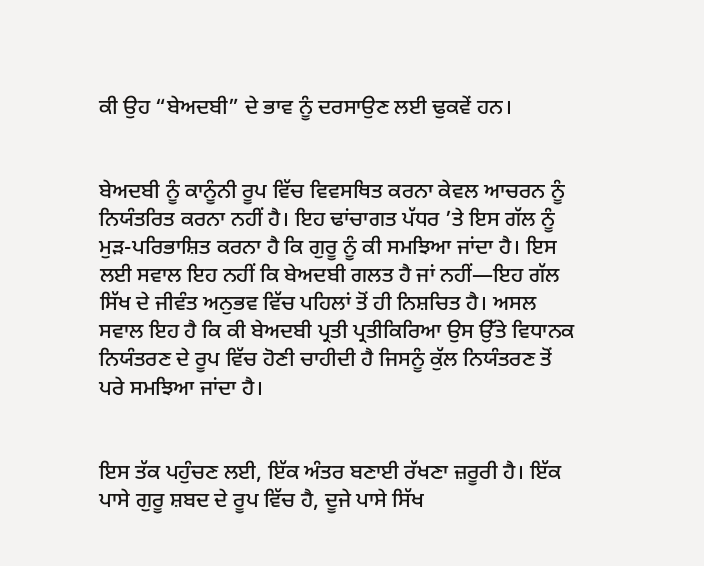ਕੀ ਉਹ “ਬੇਅਦਬੀ” ਦੇ ਭਾਵ ਨੂੰ ਦਰਸਾਉਣ ਲਈ ਢੁਕਵੇਂ ਹਨ।


ਬੇਅਦਬੀ ਨੂੰ ਕਾਨੂੰਨੀ ਰੂਪ ਵਿੱਚ ਵਿਵਸਥਿਤ ਕਰਨਾ ਕੇਵਲ ਆਚਰਨ ਨੂੰ ਨਿਯੰਤਰਿਤ ਕਰਨਾ ਨਹੀਂ ਹੈ। ਇਹ ਢਾਂਚਾਗਤ ਪੱਧਰ ’ਤੇ ਇਸ ਗੱਲ ਨੂੰ ਮੁੜ-ਪਰਿਭਾਸ਼ਿਤ ਕਰਨਾ ਹੈ ਕਿ ਗੁਰੂ ਨੂੰ ਕੀ ਸਮਝਿਆ ਜਾਂਦਾ ਹੈ। ਇਸ ਲਈ ਸਵਾਲ ਇਹ ਨਹੀਂ ਕਿ ਬੇਅਦਬੀ ਗਲਤ ਹੈ ਜਾਂ ਨਹੀਂ—ਇਹ ਗੱਲ ਸਿੱਖ ਦੇ ਜੀਵੰਤ ਅਨੁਭਵ ਵਿੱਚ ਪਹਿਲਾਂ ਤੋਂ ਹੀ ਨਿਸ਼ਚਿਤ ਹੈ। ਅਸਲ ਸਵਾਲ ਇਹ ਹੈ ਕਿ ਕੀ ਬੇਅਦਬੀ ਪ੍ਰਤੀ ਪ੍ਰਤੀਕਿਰਿਆ ਉਸ ਉੱਤੇ ਵਿਧਾਨਕ ਨਿਯੰਤਰਣ ਦੇ ਰੂਪ ਵਿੱਚ ਹੋਣੀ ਚਾਹੀਦੀ ਹੈ ਜਿਸਨੂੰ ਕੁੱਲ ਨਿਯੰਤਰਣ ਤੋਂ ਪਰੇ ਸਮਝਿਆ ਜਾਂਦਾ ਹੈ।


ਇਸ ਤੱਕ ਪਹੁੰਚਣ ਲਈ, ਇੱਕ ਅੰਤਰ ਬਣਾਈ ਰੱਖਣਾ ਜ਼ਰੂਰੀ ਹੈ। ਇੱਕ ਪਾਸੇ ਗੁਰੂ ਸ਼ਬਦ ਦੇ ਰੂਪ ਵਿੱਚ ਹੈ, ਦੂਜੇ ਪਾਸੇ ਸਿੱਖ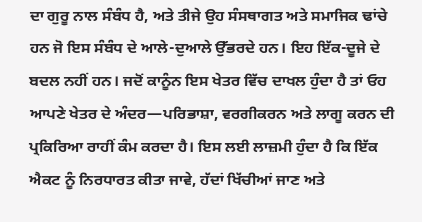ਦਾ ਗੁਰੂ ਨਾਲ ਸੰਬੰਧ ਹੈ, ਅਤੇ ਤੀਜੇ ਉਹ ਸੰਸਥਾਗਤ ਅਤੇ ਸਮਾਜਿਕ ਢਾਂਚੇ ਹਨ ਜੋ ਇਸ ਸੰਬੰਧ ਦੇ ਆਲੇ-ਦੁਆਲੇ ਉੱਭਰਦੇ ਹਨ। ਇਹ ਇੱਕ-ਦੂਜੇ ਦੇ ਬਦਲ ਨਹੀਂ ਹਨ। ਜਦੋਂ ਕਾਨੂੰਨ ਇਸ ਖੇਤਰ ਵਿੱਚ ਦਾਖਲ ਹੁੰਦਾ ਹੈ ਤਾਂ ਓਹ ਆਪਣੇ ਖੇਤਰ ਦੇ ਅੰਦਰ—ਪਰਿਭਾਸ਼ਾ, ਵਰਗੀਕਰਨ ਅਤੇ ਲਾਗੂ ਕਰਨ ਦੀ ਪ੍ਰਕਿਰਿਆ ਰਾਹੀਂ ਕੰਮ ਕਰਦਾ ਹੈ। ਇਸ ਲਈ ਲਾਜ਼ਮੀ ਹੁੰਦਾ ਹੈ ਕਿ ਇੱਕ ਐਕਟ ਨੂੰ ਨਿਰਧਾਰਤ ਕੀਤਾ ਜਾਵੇ, ਹੱਦਾਂ ਖਿੱਚੀਆਂ ਜਾਣ ਅਤੇ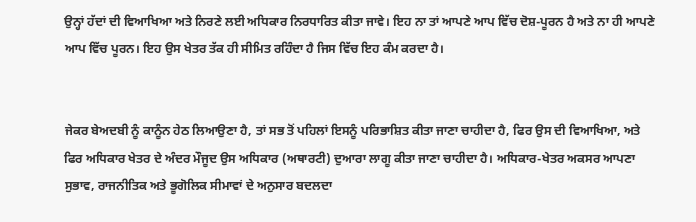ਉਨ੍ਹਾਂ ਹੱਦਾਂ ਦੀ ਵਿਆਖਿਆ ਅਤੇ ਨਿਰਣੇ ਲਈ ਅਧਿਕਾਰ ਨਿਰਧਾਰਿਤ ਕੀਤਾ ਜਾਵੇ। ਇਹ ਨਾ ਤਾਂ ਆਪਣੇ ਆਪ ਵਿੱਚ ਦੋਸ਼-ਪੂਰਨ ਹੈ ਅਤੇ ਨਾ ਹੀ ਆਪਣੇ ਆਪ ਵਿੱਚ ਪੂਰਨ। ਇਹ ਉਸ ਖੇਤਰ ਤੱਕ ਹੀ ਸੀਮਿਤ ਰਹਿੰਦਾ ਹੈ ਜਿਸ ਵਿੱਚ ਇਹ ਕੰਮ ਕਰਦਾ ਹੈ।


ਜੇਕਰ ਬੇਅਦਬੀ ਨੂੰ ਕਾਨੂੰਨ ਹੇਠ ਲਿਆਉਣਾ ਹੈ, ਤਾਂ ਸਭ ਤੋਂ ਪਹਿਲਾਂ ਇਸਨੂੰ ਪਰਿਭਾਸ਼ਿਤ ਕੀਤਾ ਜਾਣਾ ਚਾਹੀਦਾ ਹੈ, ਫਿਰ ਉਸ ਦੀ ਵਿਆਖਿਆ, ਅਤੇ ਫਿਰ ਅਧਿਕਾਰ ਖੇਤਰ ਦੇ ਅੰਦਰ ਮੌਜੂਦ ਉਸ ਅਧਿਕਾਰ (ਅਥਾਰਟੀ) ਦੁਆਰਾ ਲਾਗੂ ਕੀਤਾ ਜਾਣਾ ਚਾਹੀਦਾ ਹੈ। ਅਧਿਕਾਰ-ਖੇਤਰ ਅਕਸਰ ਆਪਣਾ ਸੁਭਾਵ, ਰਾਜਨੀਤਿਕ ਅਤੇ ਭੂਗੋਲਿਕ ਸੀਮਾਵਾਂ ਦੇ ਅਨੁਸਾਰ ਬਦਲਦਾ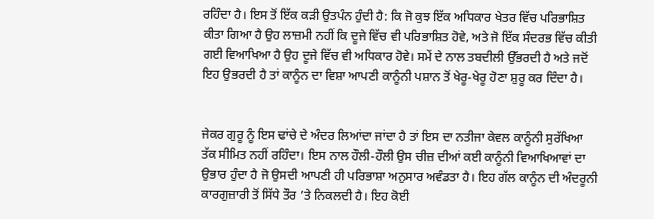ਰਹਿੰਦਾ ਹੈ। ਇਸ ਤੋਂ ਇੱਕ ਕੜੀ ਉਤਪੰਨ ਹੁੰਦੀ ਹੈ: ਕਿ ਜੋ ਕੁਝ ਇੱਕ ਅਧਿਕਾਰ ਖੇਤਰ ਵਿੱਚ ਪਰਿਭਾਸ਼ਿਤ ਕੀਤਾ ਗਿਆ ਹੈ ਉਹ ਲਾਜ਼ਮੀ ਨਹੀਂ ਕਿ ਦੂਜੇ ਵਿੱਚ ਵੀ ਪਰਿਭਾਸ਼ਿਤ ਹੋਵੇ, ਅਤੇ ਜੋ ਇੱਕ ਸੰਦਰਭ ਵਿੱਚ ਕੀਤੀ ਗਈ ਵਿਆਖਿਆ ਹੈ ਉਹ ਦੂਜੇ ਵਿੱਚ ਵੀ ਅਧਿਕਾਰ ਹੋਵੇ। ਸਮੇਂ ਦੇ ਨਾਲ ਤਬਦੀਲੀ ਉੱਭਰਦੀ ਹੈ ਅਤੇ ਜਦੋਂ ਇਹ ਉਭਰਦੀ ਹੈ ਤਾਂ ਕਾਨੂੰਨ ਦਾ ਵਿਸ਼ਾ ਆਪਣੀ ਕਾਨੂੰਨੀ ਪਸ਼ਾਨ ਤੋਂ ਖੇਰੂ-ਖੇਰੂ ਹੋਣਾ ਸ਼ੁਰੂ ਕਰ ਦਿੰਦਾ ਹੈ।


ਜੇਕਰ ਗੁਰੂ ਨੂੰ ਇਸ ਢਾਂਚੇ ਦੇ ਅੰਦਰ ਲਿਆਂਦਾ ਜਾਂਦਾ ਹੈ ਤਾਂ ਇਸ ਦਾ ਨਤੀਜਾ ਕੇਵਲ ਕਾਨੂੰਨੀ ਸੁਰੱਖਿਆ ਤੱਕ ਸੀਮਿਤ ਨਹੀਂ ਰਹਿੰਦਾ। ਇਸ ਨਾਲ ਹੌਲੀ-ਹੌਲੀ ਉਸ ਚੀਜ਼ ਦੀਆਂ ਕਈ ਕਾਨੂੰਨੀ ਵਿਆਖਿਆਵਾਂ ਦਾ ਉਭਾਰ ਹੁੰਦਾ ਹੈ ਜੋ ਉਸਦੀ ਆਪਣੀ ਹੀ ਪਰਿਭਾਸ਼ਾ ਅਨੁਸਾਰ ਅਵੰਡਤਾ ਹੈ। ਇਹ ਗੱਲ ਕਾਨੂੰਨ ਦੀ ਅੰਦਰੂਨੀ ਕਾਰਗੁਜ਼ਾਰੀ ਤੋਂ ਸਿੱਧੇ ਤੌਰ ’ਤੇ ਨਿਕਲਦੀ ਹੈ। ਇਹ ਕੋਈ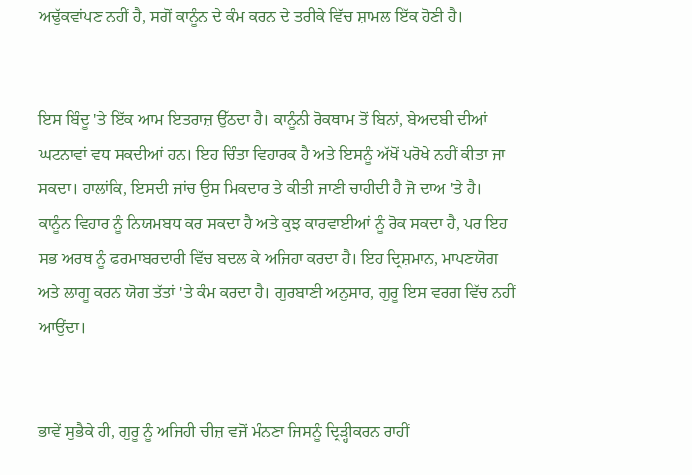ਅਢੁੱਕਵਾਂਪਣ ਨਹੀਂ ਹੈ, ਸਗੋਂ ਕਾਨੂੰਨ ਦੇ ਕੰਮ ਕਰਨ ਦੇ ਤਰੀਕੇ ਵਿੱਚ ਸ਼ਾਮਲ ਇੱਕ ਹੋਣੀ ਹੈ।


ਇਸ ਬਿੰਦੂ 'ਤੇ ਇੱਕ ਆਮ ਇਤਰਾਜ਼ ਉੱਠਦਾ ਹੈ। ਕਾਨੂੰਨੀ ਰੋਕਥਾਮ ਤੋਂ ਬਿਨਾਂ, ਬੇਅਦਬੀ ਦੀਆਂ ਘਟਨਾਵਾਂ ਵਧ ਸਕਦੀਆਂ ਹਨ। ਇਹ ਚਿੰਤਾ ਵਿਹਾਰਕ ਹੈ ਅਤੇ ਇਸਨੂੰ ਅੱਖੋਂ ਪਰੋਖੇ ਨਹੀਂ ਕੀਤਾ ਜਾ ਸਕਦਾ। ਹਾਲਾਂਕਿ, ਇਸਦੀ ਜਾਂਚ ਉਸ ਮਿਕਦਾਰ ਤੇ ਕੀਤੀ ਜਾਣੀ ਚਾਹੀਦੀ ਹੈ ਜੋ ਦਾਅ 'ਤੇ ਹੈ। ਕਾਨੂੰਨ ਵਿਹਾਰ ਨੂੰ ਨਿਯਮਬਧ ਕਰ ਸਕਦਾ ਹੈ ਅਤੇ ਕੁਝ ਕਾਰਵਾਈਆਂ ਨੂੰ ਰੋਕ ਸਕਦਾ ਹੈ, ਪਰ ਇਹ ਸਭ ਅਰਥ ਨੂੰ ਫਰਮਾਬਰਦਾਰੀ ਵਿੱਚ ਬਦਲ ਕੇ ਅਜਿਹਾ ਕਰਦਾ ਹੈ। ਇਹ ਦ੍ਰਿਸ਼ਮਾਨ, ਮਾਪਣਯੋਗ ਅਤੇ ਲਾਗੂ ਕਰਨ ਯੋਗ ਤੱਤਾਂ 'ਤੇ ਕੰਮ ਕਰਦਾ ਹੈ। ਗੁਰਬਾਣੀ ਅਨੁਸਾਰ, ਗੁਰੂ ਇਸ ਵਰਗ ਵਿੱਚ ਨਹੀਂ ਆਉਂਦਾ।


ਭਾਵੇਂ ਸੁਭੈਕੇ ਹੀ, ਗੁਰੂ ਨੂੰ ਅਜਿਹੀ ਚੀਜ਼ ਵਜੋਂ ਮੰਨਣਾ ਜਿਸਨੂੰ ਦ੍ਰਿੜ੍ਹੀਕਰਨ ਰਾਹੀਂ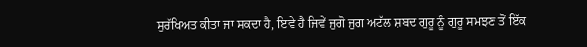ਸੁਰੱਖਿਅਤ ਕੀਤਾ ਜਾ ਸਕਦਾ ਹੈ, ਇਵੇ ਹੈ ਜਿਵੇਂ ਜੁਗੋ ਜੁਗ ਅਟੱਲ ਸ਼ਬਦ ਗੁਰੂ ਨੂੰ ਗੁਰੂ ਸਮਝਣ ਤੋਂ ਇੱਕ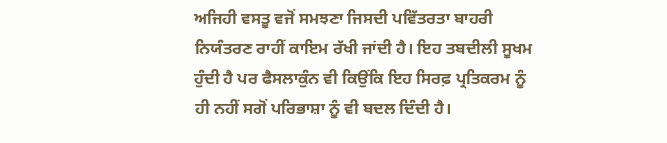ਅਜਿਹੀ ਵਸਤੂ ਵਜੋਂ ਸਮਝਣਾ ਜਿਸਦੀ ਪਵਿੱਤਰਤਾ ਬਾਹਰੀ ਨਿਯੰਤਰਣ ਰਾਹੀਂ ਕਾਇਮ ਰੱਖੀ ਜਾਂਦੀ ਹੈ। ਇਹ ਤਬਦੀਲੀ ਸੂਖਮ ਹੁੰਦੀ ਹੈ ਪਰ ਫੈਸਲਾਕੁੰਨ ਵੀ ਕਿਉਂਕਿ ਇਹ ਸਿਰਫ਼ ਪ੍ਰਤਿਕਰਮ ਨੂੰ ਹੀ ਨਹੀਂ ਸਗੋਂ ਪਰਿਭਾਸ਼ਾ ਨੂੰ ਵੀ ਬਦਲ ਦਿੰਦੀ ਹੈ।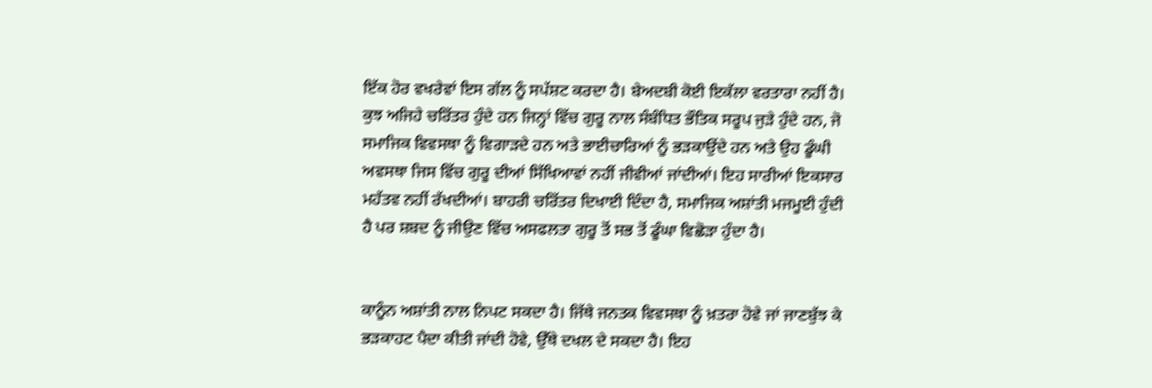ਇੱਕ ਹੋਰ ਵਖਰੇਵਾਂ ਇਸ ਗੱਲ ਨੂੰ ਸਪੱਸ਼ਟ ਕਰਦਾ ਹੈ। ਬੇਅਦਬੀ ਕੋਈ ਇਕੱਲਾ ਵਰਤਾਰਾ ਨਹੀਂ ਹੈ। ਕੁਝ ਅਜਿਹੇ ਚਰਿੱਤਰ ਹੁੰਦੇ ਹਨ ਜਿਨ੍ਹਾਂ ਵਿੱਚ ਗੁਰੂ ਨਾਲ ਸੰਬੰਧਿਤ ਭੌਤਿਕ ਸਰੂਪ ਜੁੜੇ ਹੁੰਦੇ ਹਨ, ਜੋ ਸਮਾਜਿਕ ਵਿਵਸਥਾ ਨੂੰ ਵਿਗਾੜਦੇ ਹਨ ਅਤੇ ਭਾਈਚਾਰਿਆਂ ਨੂੰ ਭੜਕਾਉਂਦੇ ਹਨ ਅਤੇ ਉਹ ਡੂੰਘੀ ਅਵਸਥਾ ਜਿਸ ਵਿੱਚ ਗੁਰੂ ਦੀਆਂ ਸਿੱਖਿਆਵਾਂ ਨਹੀਂ ਜੀਵੀਆਂ ਜਾਂਦੀਆਂ। ਇਹ ਸਾਰੀਆਂ ਇਕਸਾਰ ਮਹੱਤਵ ਨਹੀਂ ਰੱਖਦੀਆਂ। ਬਾਹਰੀ ਚਰਿੱਤਰ ਦਿਖਾਈ ਦਿੰਦਾ ਹੈ, ਸਮਾਜਿਕ ਅਸ਼ਾਂਤੀ ਮਜਮੂਈ ਹੁੰਦੀ ਹੈ ਪਰ ਸ਼ਬਦ ਨੂੰ ਜੀਉਣ ਵਿੱਚ ਅਸਫਲਤਾ ਗੁਰੂ ਤੋਂ ਸਭ ਤੋਂ ਡੂੰਘਾ ਵਿਛੋੜਾ ਹੁੰਦਾ ਹੈ।


ਕਾਨੂੰਨ ਅਸ਼ਾਂਤੀ ਨਾਲ ਨਿਪਟ ਸਕਦਾ ਹੈ। ਜਿੱਥੇ ਜਨਤਕ ਵਿਵਸਥਾ ਨੂੰ ਖ਼ਤਰਾ ਹੋਵੇ ਜਾਂ ਜਾਣਬੁੱਝ ਕੇ ਭੜਕਾਹਟ ਪੈਦਾ ਕੀਤੀ ਜਾਂਦੀ ਹੋਵੇ, ਉੱਥੇ ਦਖਲ ਦੇ ਸਕਦਾ ਹੈ। ਇਹ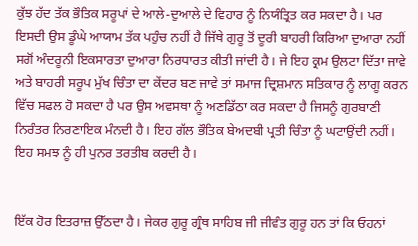ਕੁੱਝ ਹੱਦ ਤੱਕ ਭੌਤਿਕ ਸਰੂਪਾਂ ਦੇ ਆਲੇ-ਦੁਆਲੇ ਦੇ ਵਿਹਾਰ ਨੂੰ ਨਿਯੰਤ੍ਰਿਤ ਕਰ ਸਕਦਾ ਹੈ। ਪਰ ਇਸਦੀ ਉਸ ਡੂੰਘੇ ਆਯਾਮ ਤੱਕ ਪਹੁੰਚ ਨਹੀਂ ਹੈ ਜਿੱਥੇ ਗੁਰੂ ਤੋਂ ਦੂਰੀ ਬਾਹਰੀ ਕਿਰਿਆ ਦੁਆਰਾ ਨਹੀਂ ਸਗੋਂ ਅੰਦਰੂਨੀ ਇਕਸਾਰਤਾ ਦੁਆਰਾ ਨਿਰਧਾਰਤ ਕੀਤੀ ਜਾਂਦੀ ਹੈ। ਜੇ ਇਹ ਕ੍ਰਮ ਉਲਟਾ ਦਿੱਤਾ ਜਾਵੇ ਅਤੇ ਬਾਹਰੀ ਸਰੂਪ ਮੁੱਖ ਚਿੰਤਾ ਦਾ ਕੇਂਦਰ ਬਣ ਜਾਵੇ ਤਾਂ ਸਮਾਜ ਦ੍ਰਿਸ਼ਮਾਨ ਸਤਿਕਾਰ ਨੂੰ ਲਾਗੂ ਕਰਨ ਵਿੱਚ ਸਫਲ ਹੋ ਸਕਦਾ ਹੈ ਪਰ ਉਸ ਅਵਸਥਾ ਨੂੰ ਅਣਡਿੱਠਾ ਕਰ ਸਕਦਾ ਹੈ ਜਿਸਨੂੰ ਗੁਰਬਾਣੀ ਨਿਰੰਤਰ ਨਿਰਣਾਇਕ ਮੰਨਦੀ ਹੈ। ਇਹ ਗੱਲ ਭੌਤਿਕ ਬੇਅਦਬੀ ਪ੍ਰਤੀ ਚਿੰਤਾ ਨੂੰ ਘਟਾਉਂਦੀ ਨਹੀਂ। ਇਹ ਸਮਝ ਨੂੰ ਹੀ ਪੁਨਰ ਤਰਤੀਬ ਕਰਦੀ ਹੈ।


ਇੱਕ ਹੋਰ ਇਤਰਾਜ਼ ਉੱਠਦਾ ਹੈ। ਜੇਕਰ ਗੁਰੂ ਗ੍ਰੰਥ ਸਾਹਿਬ ਜੀ ਜੀਵੰਤ ਗੁਰੂ ਹਨ ਤਾਂ ਕਿ ਓਹਨਾਂ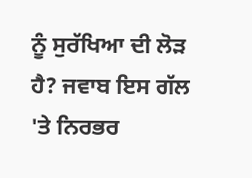ਨੂੰ ਸੁਰੱਖਿਆ ਦੀ ਲੋੜ ਹੈ? ਜਵਾਬ ਇਸ ਗੱਲ 'ਤੇ ਨਿਰਭਰ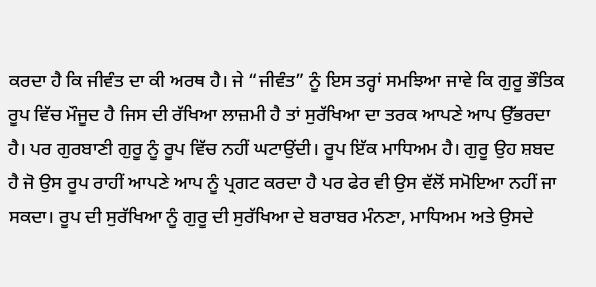ਕਰਦਾ ਹੈ ਕਿ ਜੀਵੰਤ ਦਾ ਕੀ ਅਰਥ ਹੈ। ਜੇ “ਜੀਵੰਤ” ਨੂੰ ਇਸ ਤਰ੍ਹਾਂ ਸਮਝਿਆ ਜਾਵੇ ਕਿ ਗੁਰੂ ਭੌਤਿਕ ਰੂਪ ਵਿੱਚ ਮੌਜੂਦ ਹੈ ਜਿਸ ਦੀ ਰੱਖਿਆ ਲਾਜ਼ਮੀ ਹੈ ਤਾਂ ਸੁਰੱਖਿਆ ਦਾ ਤਰਕ ਆਪਣੇ ਆਪ ਉੱਭਰਦਾ ਹੈ। ਪਰ ਗੁਰਬਾਣੀ ਗੁਰੂ ਨੂੰ ਰੂਪ ਵਿੱਚ ਨਹੀਂ ਘਟਾਉਂਦੀ। ਰੂਪ ਇੱਕ ਮਾਧਿਅਮ ਹੈ। ਗੁਰੂ ਉਹ ਸ਼ਬਦ ਹੈ ਜੋ ਉਸ ਰੂਪ ਰਾਹੀਂ ਆਪਣੇ ਆਪ ਨੂੰ ਪ੍ਰਗਟ ਕਰਦਾ ਹੈ ਪਰ ਫੇਰ ਵੀ ਉਸ ਵੱਲੋਂ ਸਮੋਇਆ ਨਹੀਂ ਜਾ ਸਕਦਾ। ਰੂਪ ਦੀ ਸੁਰੱਖਿਆ ਨੂੰ ਗੁਰੂ ਦੀ ਸੁਰੱਖਿਆ ਦੇ ਬਰਾਬਰ ਮੰਨਣਾ, ਮਾਧਿਅਮ ਅਤੇ ਉਸਦੇ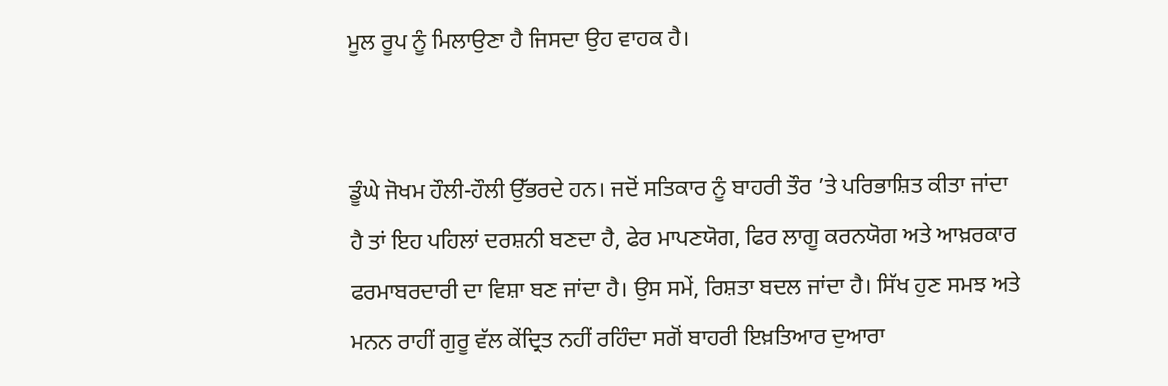ਮੂਲ ਰੂਪ ਨੂੰ ਮਿਲਾਉਣਾ ਹੈ ਜਿਸਦਾ ਉਹ ਵਾਹਕ ਹੈ।


ਡੂੰਘੇ ਜੋਖਮ ਹੌਲੀ-ਹੌਲੀ ਉੱਭਰਦੇ ਹਨ। ਜਦੋਂ ਸਤਿਕਾਰ ਨੂੰ ਬਾਹਰੀ ਤੌਰ ’ਤੇ ਪਰਿਭਾਸ਼ਿਤ ਕੀਤਾ ਜਾਂਦਾ ਹੈ ਤਾਂ ਇਹ ਪਹਿਲਾਂ ਦਰਸ਼ਨੀ ਬਣਦਾ ਹੈ, ਫੇਰ ਮਾਪਣਯੋਗ, ਫਿਰ ਲਾਗੂ ਕਰਨਯੋਗ ਅਤੇ ਆਖ਼ਰਕਾਰ ਫਰਮਾਬਰਦਾਰੀ ਦਾ ਵਿਸ਼ਾ ਬਣ ਜਾਂਦਾ ਹੈ। ਉਸ ਸਮੇਂ, ਰਿਸ਼ਤਾ ਬਦਲ ਜਾਂਦਾ ਹੈ। ਸਿੱਖ ਹੁਣ ਸਮਝ ਅਤੇ ਮਨਨ ਰਾਹੀਂ ਗੁਰੂ ਵੱਲ ਕੇਂਦ੍ਰਿਤ ਨਹੀਂ ਰਹਿੰਦਾ ਸਗੋਂ ਬਾਹਰੀ ਇਖ਼ਤਿਆਰ ਦੁਆਰਾ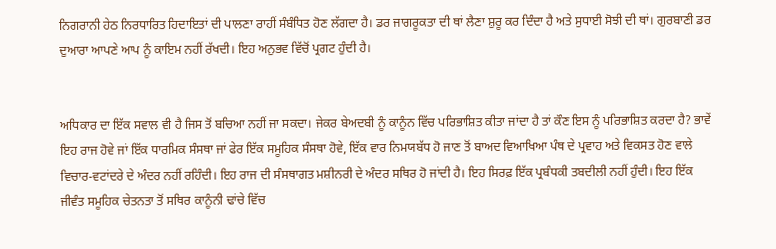ਨਿਗਰਾਨੀ ਹੇਠ ਨਿਰਧਾਰਿਤ ਹਿਦਾਇਤਾਂ ਦੀ ਪਾਲਣਾ ਰਾਹੀਂ ਸੰਬੰਧਿਤ ਹੋਣ ਲੱਗਦਾ ਹੈ। ਡਰ ਜਾਗਰੂਕਤਾ ਦੀ ਥਾਂ ਲੈਣਾ ਸ਼ੁਰੂ ਕਰ ਦਿੰਦਾ ਹੈ ਅਤੇ ਸੁਧਾਈ ਸੋਝੀ ਦੀ ਥਾਂ। ਗੁਰਬਾਣੀ ਡਰ ਦੁਆਰਾ ਆਪਣੇ ਆਪ ਨੂੰ ਕਾਇਮ ਨਹੀਂ ਰੱਖਦੀ। ਇਹ ਅਨੁਭਵ ਵਿੱਚੋਂ ਪ੍ਰਗਟ ਹੁੰਦੀ ਹੈ।


ਅਧਿਕਾਰ ਦਾ ਇੱਕ ਸਵਾਲ ਵੀ ਹੈ ਜਿਸ ਤੋਂ ਬਚਿਆ ਨਹੀਂ ਜਾ ਸਕਦਾ। ਜੇਕਰ ਬੇਅਦਬੀ ਨੂੰ ਕਾਨੂੰਨ ਵਿੱਚ ਪਰਿਭਾਸ਼ਿਤ ਕੀਤਾ ਜਾਂਦਾ ਹੈ ਤਾਂ ਕੌਣ ਇਸ ਨੂੰ ਪਰਿਭਾਸ਼ਿਤ ਕਰਦਾ ਹੈ? ਭਾਵੇਂ ਇਹ ਰਾਜ ਹੋਵੇ ਜਾਂ ਇੱਕ ਧਾਰਮਿਕ ਸੰਸਥਾ ਜਾਂ ਫੇਰ ਇੱਕ ਸਮੂਹਿਕ ਸੰਸਥਾ ਹੋਵੇ, ਇੱਕ ਵਾਰ ਨਿਮਯਬੱਧ ਹੋ ਜਾਣ ਤੋਂ ਬਾਅਦ ਵਿਆਖਿਆ ਪੰਥ ਦੇ ਪ੍ਰਵਾਹ ਅਤੇ ਵਿਕਸਤ ਹੋਣ ਵਾਲੇ ਵਿਚਾਰ-ਵਟਾਂਦਰੇ ਦੇ ਅੰਦਰ ਨਹੀਂ ਰਹਿੰਦੀ। ਇਹ ਰਾਜ ਦੀ ਸੰਸਥਾਗਤ ਮਸ਼ੀਨਰੀ ਦੇ ਅੰਦਰ ਸਥਿਰ ਹੋ ਜਾਂਦੀ ਹੈ। ਇਹ ਸਿਰਫ਼ ਇੱਕ ਪ੍ਰਬੰਧਕੀ ਤਬਦੀਲੀ ਨਹੀਂ ਹੁੰਦੀ। ਇਹ ਇੱਕ ਜੀਵੰਤ ਸਮੂਹਿਕ ਚੇਤਨਤਾ ਤੋਂ ਸਥਿਰ ਕਾਨੂੰਨੀ ਢਾਂਚੇ ਵਿੱਚ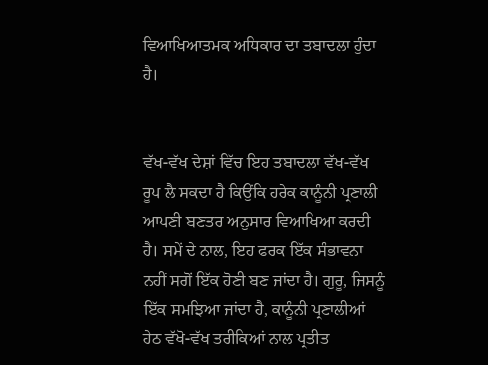ਵਿਆਖਿਆਤਮਕ ਅਧਿਕਾਰ ਦਾ ਤਬਾਦਲਾ ਹੁੰਦਾ ਹੈ।


ਵੱਖ-ਵੱਖ ਦੇਸ਼ਾਂ ਵਿੱਚ ਇਹ ਤਬਾਦਲਾ ਵੱਖ-ਵੱਖ ਰੂਪ ਲੈ ਸਕਦਾ ਹੈ ਕਿਉਂਕਿ ਹਰੇਕ ਕਾਨੂੰਨੀ ਪ੍ਰਣਾਲੀ ਆਪਣੀ ਬਣਤਰ ਅਨੁਸਾਰ ਵਿਆਖਿਆ ਕਰਦੀ ਹੈ। ਸਮੇਂ ਦੇ ਨਾਲ, ਇਹ ਫਰਕ ਇੱਕ ਸੰਭਾਵਨਾ ਨਹੀਂ ਸਗੋਂ ਇੱਕ ਹੋਣੀ ਬਣ ਜਾਂਦਾ ਹੈ। ਗੁਰੂ, ਜਿਸਨੂੰ ਇੱਕ ਸਮਝਿਆ ਜਾਂਦਾ ਹੈ, ਕਾਨੂੰਨੀ ਪ੍ਰਣਾਲੀਆਂ ਹੇਠ ਵੱਖੋ-ਵੱਖ ਤਰੀਕਿਆਂ ਨਾਲ ਪ੍ਰਤੀਤ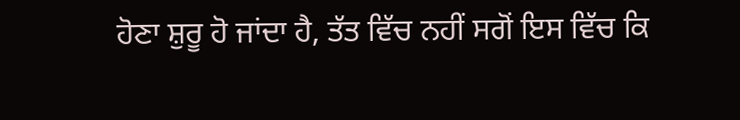ਹੋਣਾ ਸ਼ੁਰੂ ਹੋ ਜਾਂਦਾ ਹੈ, ਤੱਤ ਵਿੱਚ ਨਹੀਂ ਸਗੋਂ ਇਸ ਵਿੱਚ ਕਿ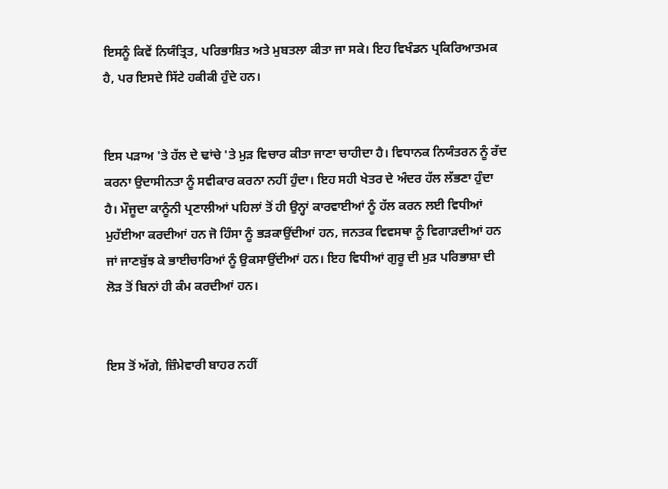ਇਸਨੂੰ ਕਿਵੇਂ ਨਿਯੰਤ੍ਰਿਤ, ਪਰਿਭਾਸ਼ਿਤ ਅਤੇ ਮੁਬਤਲਾ ਕੀਤਾ ਜਾ ਸਕੇ। ਇਹ ਵਿਖੰਡਨ ਪ੍ਰਕਿਰਿਆਤਮਕ ਹੈ, ਪਰ ਇਸਦੇ ਸਿੱਟੇ ਹਕੀਕੀ ਹੁੰਦੇ ਹਨ।


ਇਸ ਪੜਾਅ 'ਤੇ ਹੱਲ ਦੇ ਢਾਂਚੇ 'ਤੇ ਮੁੜ ਵਿਚਾਰ ਕੀਤਾ ਜਾਣਾ ਚਾਹੀਦਾ ਹੈ। ਵਿਧਾਨਕ ਨਿਯੰਤਰਨ ਨੂੰ ਰੱਦ ਕਰਨਾ ਉਦਾਸੀਨਤਾ ਨੂੰ ਸਵੀਕਾਰ ਕਰਨਾ ਨਹੀਂ ਹੁੰਦਾ। ਇਹ ਸਹੀ ਖੇਤਰ ਦੇ ਅੰਦਰ ਹੱਲ ਲੱਭਣਾ ਹੁੰਦਾ ਹੈ। ਮੌਜੂਦਾ ਕਾਨੂੰਨੀ ਪ੍ਰਣਾਲੀਆਂ ਪਹਿਲਾਂ ਤੋਂ ਹੀ ਉਨ੍ਹਾਂ ਕਾਰਵਾਈਆਂ ਨੂੰ ਹੱਲ ਕਰਨ ਲਈ ਵਿਧੀਆਂ ਮੁਹੱਈਆ ਕਰਦੀਆਂ ਹਨ ਜੋ ਹਿੰਸਾ ਨੂੰ ਭੜਕਾਉਂਦੀਆਂ ਹਨ, ਜਨਤਕ ਵਿਵਸਥਾ ਨੂੰ ਵਿਗਾੜਦੀਆਂ ਹਨ ਜਾਂ ਜਾਣਬੁੱਝ ਕੇ ਭਾਈਚਾਰਿਆਂ ਨੂੰ ਉਕਸਾਉਂਦੀਆਂ ਹਨ। ਇਹ ਵਿਧੀਆਂ ਗੁਰੂ ਦੀ ਮੁੜ ਪਰਿਭਾਸ਼ਾ ਦੀ ਲੋੜ ਤੋਂ ਬਿਨਾਂ ਹੀ ਕੰਮ ਕਰਦੀਆਂ ਹਨ।


ਇਸ ਤੋਂ ਅੱਗੇ, ਜ਼ਿੰਮੇਵਾਰੀ ਬਾਹਰ ਨਹੀਂ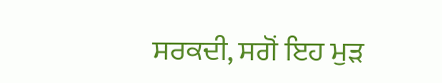ਸਰਕਦੀ, ਸਗੋਂ ਇਹ ਮੁੜ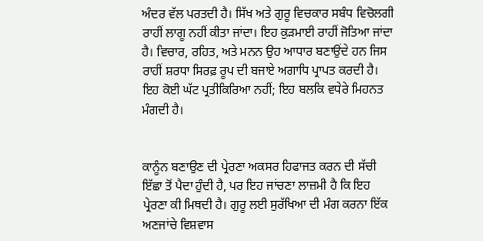ਅੰਦਰ ਵੱਲ ਪਰਤਦੀ ਹੈ। ਸਿੱਖ ਅਤੇ ਗੁਰੂ ਵਿਚਕਾਰ ਸਬੰਧ ਵਿਚੋਲਗੀ ਰਾਹੀਂ ਲਾਗੂ ਨਹੀਂ ਕੀਤਾ ਜਾਂਦਾ। ਇਹ ਕੁੜਮਾਈ ਰਾਹੀਂ ਜੋਤਿਆ ਜਾਂਦਾ ਹੈ। ਵਿਚਾਰ, ਰਹਿਤ, ਅਤੇ ਮਨਨ ਉਹ ਆਧਾਰ ਬਣਾਉਂਦੇ ਹਨ ਜਿਸ ਰਾਹੀਂ ਸ਼ਰਧਾ ਸਿਰਫ਼ ਰੂਪ ਦੀ ਬਜਾਏ ਅਗਾਧਿ ਪ੍ਰਾਪਤ ਕਰਦੀ ਹੈ। ਇਹ ਕੋਈ ਘੱਟ ਪ੍ਰਤੀਕਿਰਿਆ ਨਹੀਂ; ਇਹ ਬਲਕਿ ਵਧੇਰੇ ਮਿਹਨਤ ਮੰਗਦੀ ਹੈ।


ਕਾਨੂੰਨ ਬਣਾਉਣ ਦੀ ਪ੍ਰੇਰਣਾ ਅਕਸਰ ਹਿਫਾਜਤ ਕਰਨ ਦੀ ਸੱਚੀ ਇੱਛਾ ਤੋਂ ਪੈਦਾ ਹੁੰਦੀ ਹੈ, ਪਰ ਇਹ ਜਾਂਚਣਾ ਲਾਜ਼ਮੀ ਹੈ ਕਿ ਇਹ ਪ੍ਰੇਰਣਾ ਕੀ ਮਿਥਦੀ ਹੈ। ਗੁਰੂ ਲਈ ਸੁਰੱਖਿਆ ਦੀ ਮੰਗ ਕਰਨਾ ਇੱਕ ਅਣਜਾਂਚੇ ਵਿਸ਼ਵਾਸ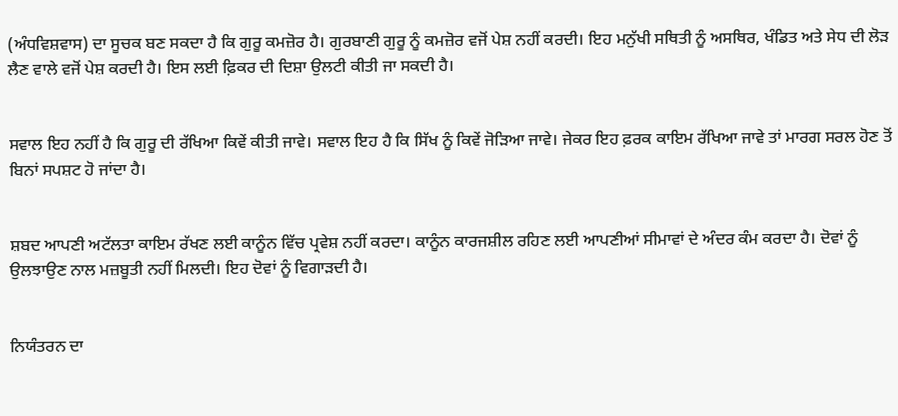(ਅੰਧਵਿਸ਼ਵਾਸ) ਦਾ ਸੂਚਕ ਬਣ ਸਕਦਾ ਹੈ ਕਿ ਗੁਰੂ ਕਮਜ਼ੋਰ ਹੈ। ਗੁਰਬਾਣੀ ਗੁਰੂ ਨੂੰ ਕਮਜ਼ੋਰ ਵਜੋਂ ਪੇਸ਼ ਨਹੀਂ ਕਰਦੀ। ਇਹ ਮਨੁੱਖੀ ਸਥਿਤੀ ਨੂੰ ਅਸਥਿਰ, ਖੰਡਿਤ ਅਤੇ ਸੇਧ ਦੀ ਲੋੜ ਲੈਣ ਵਾਲੇ ਵਜੋਂ ਪੇਸ਼ ਕਰਦੀ ਹੈ। ਇਸ ਲਈ ਫ਼ਿਕਰ ਦੀ ਦਿਸ਼ਾ ਉਲਟੀ ਕੀਤੀ ਜਾ ਸਕਦੀ ਹੈ।


ਸਵਾਲ ਇਹ ਨਹੀਂ ਹੈ ਕਿ ਗੁਰੂ ਦੀ ਰੱਖਿਆ ਕਿਵੇਂ ਕੀਤੀ ਜਾਵੇ। ਸਵਾਲ ਇਹ ਹੈ ਕਿ ਸਿੱਖ ਨੂੰ ਕਿਵੇਂ ਜੋੜਿਆ ਜਾਵੇ। ਜੇਕਰ ਇਹ ਫ਼ਰਕ ਕਾਇਮ ਰੱਖਿਆ ਜਾਵੇ ਤਾਂ ਮਾਰਗ ਸਰਲ ਹੋਣ ਤੋਂ ਬਿਨਾਂ ਸਪਸ਼ਟ ਹੋ ਜਾਂਦਾ ਹੈ।


ਸ਼ਬਦ ਆਪਣੀ ਅਟੱਲਤਾ ਕਾਇਮ ਰੱਖਣ ਲਈ ਕਾਨੂੰਨ ਵਿੱਚ ਪ੍ਰਵੇਸ਼ ਨਹੀਂ ਕਰਦਾ। ਕਾਨੂੰਨ ਕਾਰਜਸ਼ੀਲ ਰਹਿਣ ਲਈ ਆਪਣੀਆਂ ਸੀਮਾਵਾਂ ਦੇ ਅੰਦਰ ਕੰਮ ਕਰਦਾ ਹੈ। ਦੋਵਾਂ ਨੂੰ ਉਲਝਾਉਣ ਨਾਲ ਮਜ਼ਬੂਤੀ ਨਹੀਂ ਮਿਲਦੀ। ਇਹ ਦੋਵਾਂ ਨੂੰ ਵਿਗਾੜਦੀ ਹੈ।


ਨਿਯੰਤਰਨ ਦਾ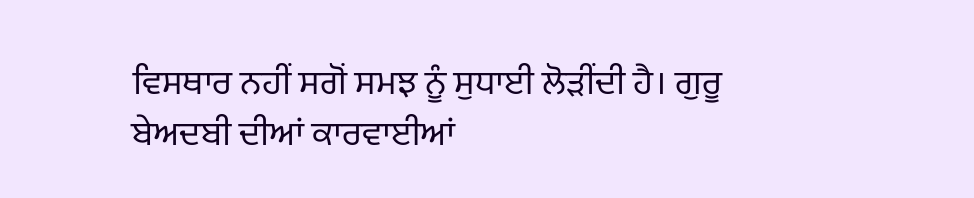ਵਿਸਥਾਰ ਨਹੀਂ ਸਗੋਂ ਸਮਝ ਨੂੰ ਸੁਧਾਈ ਲੋੜੀਂਦੀ ਹੈ। ਗੁਰੂ ਬੇਅਦਬੀ ਦੀਆਂ ਕਾਰਵਾਈਆਂ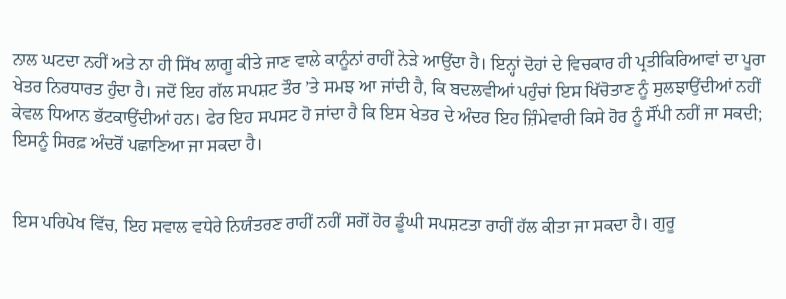ਨਾਲ ਘਟਦਾ ਨਹੀਂ ਅਤੇ ਨਾ ਹੀ ਸਿੱਖ ਲਾਗੂ ਕੀਤੇ ਜਾਣ ਵਾਲੇ ਕਾਨੂੰਨਾਂ ਰਾਹੀਂ ਨੇੜੇ ਆਉਂਦਾ ਹੈ। ਇਨ੍ਹਾਂ ਦੋਹਾਂ ਦੇ ਵਿਚਕਾਰ ਹੀ ਪ੍ਰਤੀਕਿਰਿਆਵਾਂ ਦਾ ਪੂਰਾ ਖੇਤਰ ਨਿਰਧਾਰਤ ਹੁੰਦਾ ਹੈ। ਜਦੋਂ ਇਹ ਗੱਲ ਸਪਸ਼ਟ ਤੌਰ ’ਤੇ ਸਮਝ ਆ ਜਾਂਦੀ ਹੈ, ਕਿ ਬਦਲਵੀਆਂ ਪਹੁੰਚਾਂ ਇਸ ਖਿੱਚੋਤਾਣ ਨੂੰ ਸੁਲਝਾਉਂਦੀਆਂ ਨਹੀਂ ਕੇਵਲ ਧਿਆਨ ਭੱਟਕਾਉਂਦੀਆਂ ਹਨ। ਫੇਰ ਇਹ ਸਪਸਟ ਹੋ ਜਾਂਦਾ ਹੈ ਕਿ ਇਸ ਖੇਤਰ ਦੇ ਅੰਦਰ ਇਹ ਜ਼ਿੰਮੇਵਾਰੀ ਕਿਸੇ ਹੋਰ ਨੂੰ ਸੌਂਪੀ ਨਹੀਂ ਜਾ ਸਕਦੀ; ਇਸਨੂੰ ਸਿਰਫ਼ ਅੰਦਰੋਂ ਪਛਾਣਿਆ ਜਾ ਸਕਦਾ ਹੈ।


ਇਸ ਪਰਿਪੇਖ ਵਿੱਚ, ਇਹ ਸਵਾਲ ਵਧੇਰੇ ਨਿਯੰਤਰਣ ਰਾਹੀਂ ਨਹੀਂ ਸਗੋਂ ਹੋਰ ਡੂੰਘੀ ਸਪਸ਼ਟਤਾ ਰਾਹੀਂ ਹੱਲ ਕੀਤਾ ਜਾ ਸਕਦਾ ਹੈ। ਗੁਰੂ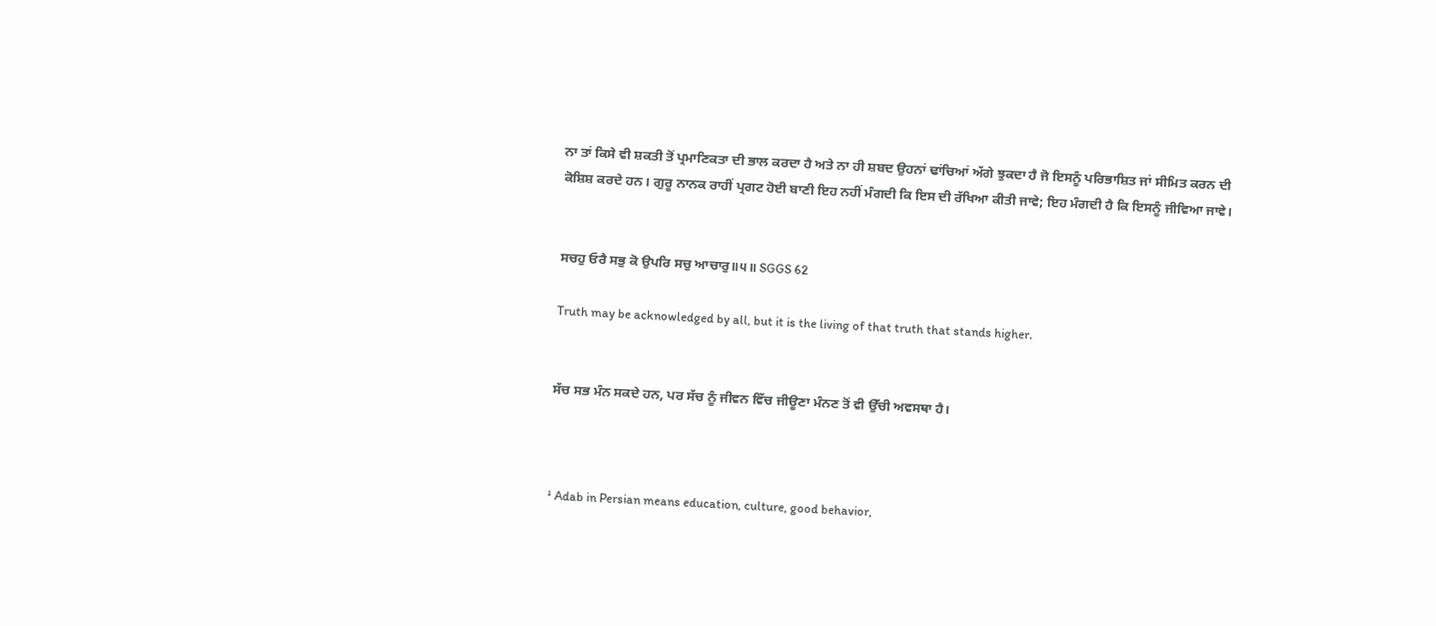ਨਾ ਤਾਂ ਕਿਸੇ ਵੀ ਸ਼ਕਤੀ ਤੋਂ ਪ੍ਰਮਾਣਿਕਤਾ ਦੀ ਭਾਲ ਕਰਦਾ ਹੈ ਅਤੇ ਨਾ ਹੀ ਸ਼ਬਦ ਉਹਨਾਂ ਢਾਂਚਿਆਂ ਅੱਗੇ ਝੁਕਦਾ ਹੈ ਜੋ ਇਸਨੂੰ ਪਰਿਭਾਸ਼ਿਤ ਜਾਂ ਸੀਮਿਤ ਕਰਨ ਦੀ ਕੋਸ਼ਿਸ਼ ਕਰਦੇ ਹਨ। ਗੁਰੂ ਨਾਨਕ ਰਾਹੀਂ ਪ੍ਰਗਟ ਹੋਈ ਬਾਣੀ ਇਹ ਨਹੀਂ ਮੰਗਦੀ ਕਿ ਇਸ ਦੀ ਰੱਖਿਆ ਕੀਤੀ ਜਾਵੇ; ਇਹ ਮੰਗਦੀ ਹੈ ਕਿ ਇਸਨੂੰ ਜੀਵਿਆ ਜਾਵੇ।


ਸਚਹੁ ਓਰੈ ਸਭੁ ਕੋ ਉਪਰਿ ਸਚੁ ਆਚਾਰੁ॥੫॥ SGGS 62

Truth may be acknowledged by all, but it is the living of that truth that stands higher.


ਸੱਚ ਸਭ ਮੰਨ ਸਕਦੇ ਹਨ, ਪਰ ਸੱਚ ਨੂੰ ਜੀਵਨ ਵਿੱਚ ਜੀਊਣਾ ਮੰਨਣ ਤੋਂ ਵੀ ਉੱਚੀ ਅਵਸਥਾ ਹੈ।



¹ Adab in Persian means education, culture, good behavior,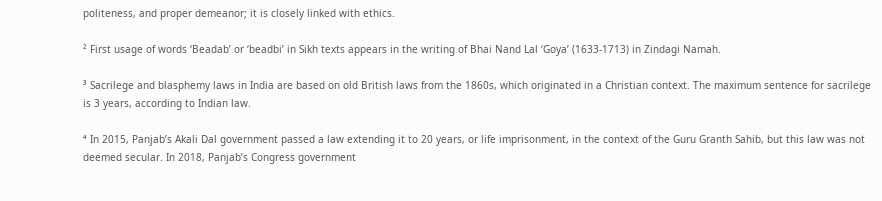politeness, and proper demeanor; it is closely linked with ethics.

² First usage of words ‘Beadab’ or ‘beadbi’ in Sikh texts appears in the writing of Bhai Nand Lal ‘Goya’ (1633-1713) in Zindagi Namah.

³ Sacrilege and blasphemy laws in India are based on old British laws from the 1860s, which originated in a Christian context. The maximum sentence for sacrilege is 3 years, according to Indian law.

⁴ In 2015, Panjab’s Akali Dal government passed a law extending it to 20 years, or life imprisonment, in the context of the Guru Granth Sahib, but this law was not deemed secular. In 2018, Panjab’s Congress government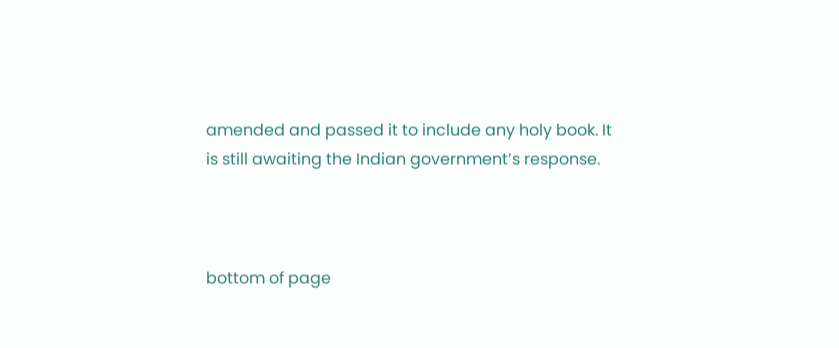amended and passed it to include any holy book. It is still awaiting the Indian government’s response.



bottom of page